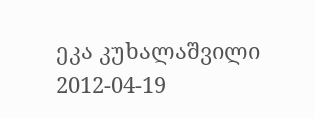ეკა კუხალაშვილი
2012-04-19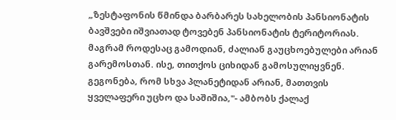„ზესტაფონის წმინდა ბარბარეს სახელობის პანსიონატის ბავშვები იშვიათად ტოვებენ პანსიონატის ტერიტორიას. მაგრამ როდესაც გამოდიან, ძალიან გაუცხოებულები არიან გარემოსთან. ისე, თითქოს ციხიდან გამოსულიყვნენ. გეგონება, რომ სხვა პლანეტიდან არიან, მათთვის ყველაფერი უცხო და საშიშია,"- ამბობს ქალაქ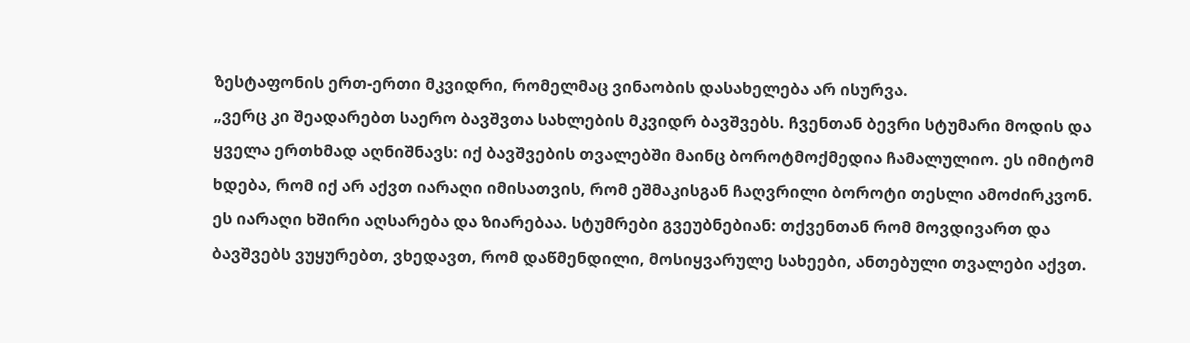ზესტაფონის ერთ-ერთი მკვიდრი, რომელმაც ვინაობის დასახელება არ ისურვა.
„ვერც კი შეადარებთ საერო ბავშვთა სახლების მკვიდრ ბავშვებს. ჩვენთან ბევრი სტუმარი მოდის და ყველა ერთხმად აღნიშნავს: იქ ბავშვების თვალებში მაინც ბოროტმოქმედია ჩამალულიო. ეს იმიტომ ხდება, რომ იქ არ აქვთ იარაღი იმისათვის, რომ ეშმაკისგან ჩაღვრილი ბოროტი თესლი ამოძირკვონ. ეს იარაღი ხშირი აღსარება და ზიარებაა. სტუმრები გვეუბნებიან: თქვენთან რომ მოვდივართ და ბავშვებს ვუყურებთ, ვხედავთ, რომ დაწმენდილი, მოსიყვარულე სახეები, ანთებული თვალები აქვთ.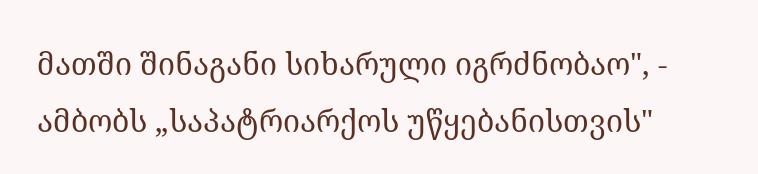მათში შინაგანი სიხარული იგრძნობაო", - ამბობს „საპატრიარქოს უწყებანისთვის"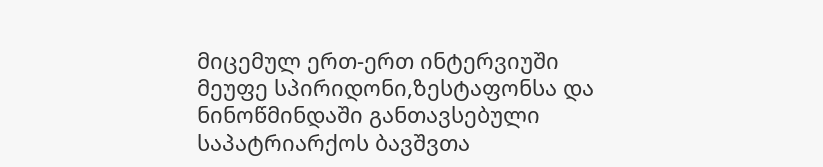მიცემულ ერთ-ერთ ინტერვიუში მეუფე სპირიდონი,ზესტაფონსა და ნინოწმინდაში განთავსებული საპატრიარქოს ბავშვთა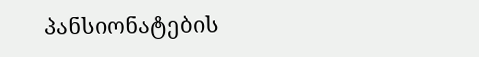პანსიონატების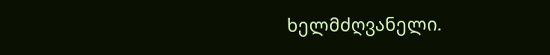ხელმძღვანელი.